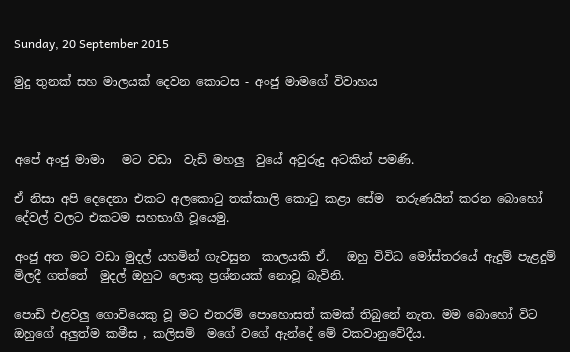Sunday, 20 September 2015

මුදු තුනක් සහ මාලයක් දෙවන කොටස - අංජු මාමගේ විවාහය



අපේ අංජු මාමා   මට වඩා  වැඩි මහලු  වුයේ අවුරුදු අටකින් පමණි.

ඒ නිසා අපි දෙදෙනා එකට අලකොටු තක්කාලි කොටු කළා සේම  තරුණයින් කරන බොහෝ දේවල් වලට එකටම සහභාගී වූයෙමු.

අංජු අත මට වඩා මුදල් යහමින් ගැවසුන  කාලයකි ඒ.   ඔහු විවිධ මෝස්තරයේ ඇදුම් පැළදුම් මිලදී ගත්තේ  මුදල් ඔහුට ලොකු ප්‍රශ්නයක් නොවූ බැවිනි.

පොඩි එළවලු ගොවියෙකු වූ මට එතරම් පොහොසත් කමක් තිබුනේ නැත. මම බොහෝ විට ඔහුගේ අලුත්ම කමීස , කලිසම්  මගේ වගේ ඇන්දේ මේ වකවානුවේදීය.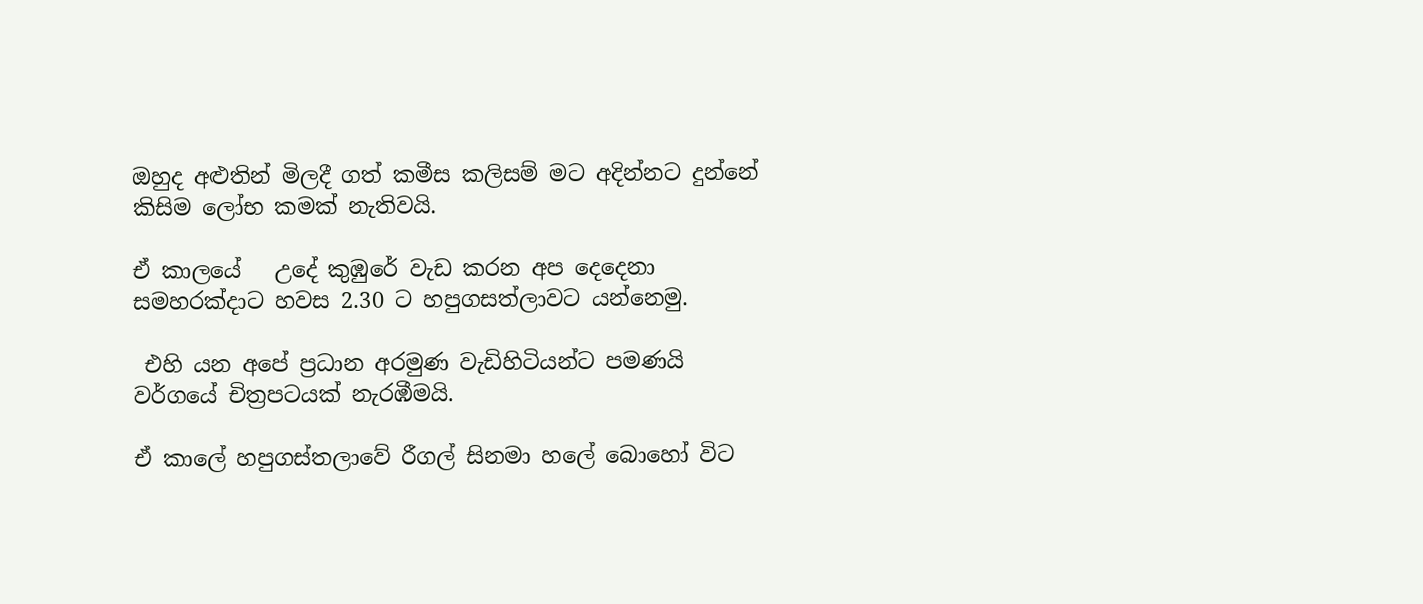ඔහුද අළුතින් මිලදී ගත් කමීස කලිසම් මට අදින්නට දුන්නේ  කිසිම ලෝභ කමක් නැතිවයි.

ඒ කාලයේ   උදේ කුඹුරේ වැඩ කරන අප දෙදෙනා සමහරක්දාට හවස 2.30 ට හපුගසත්ලාවට යන්නෙමු.

 එහි යන අපේ ප්‍රධාන අරමුණ වැඩිහිටියන්ට පමණයි වර්ගයේ චිත්‍රපටයක් නැරඹීමයි.

ඒ කාලේ හපුගස්තලාවේ රීගල් සිනමා හලේ බොහෝ විට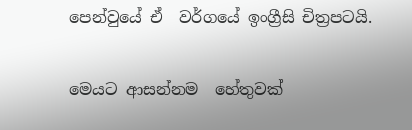පෙන්වුයේ ඒ  වර්ගයේ ඉංග්‍රීසි චිත්‍රපටයි.

මෙයට ආසන්නම  හේතුවක්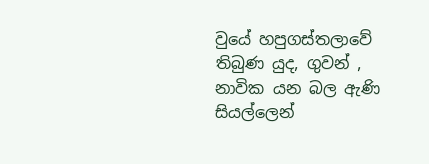වුයේ හපුගස්තලාවේ තිබුණ යුද, ගුවන් , නාවික යන බල ඇණි සියල්ලෙන්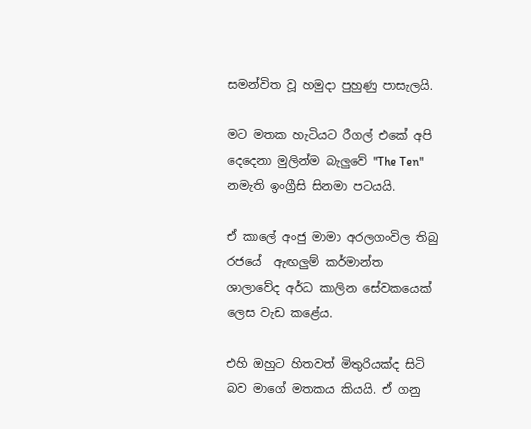සමන්විත වූ හමුදා පුහුණු පාසැලයි.

මට මතක හැටියට රීගල් එකේ අපි දෙදෙනා මුලින්ම බැලුවේ "The Ten" නමැති ඉංග්‍රීසි සිනමා පටයයි.

ඒ කාලේ අංජු මාමා අරලගංවිල තිබු රජයේ  ඇඟලුම් කර්මාන්ත ශාලාවේද අර්ධ කාලින සේවකයෙක් ලෙස වැඩ කළේය.

එහි ඔහුට හිතවත් මිතුරියක්ද සිටි බව මාගේ මතකය කියයි. ඒ ගනු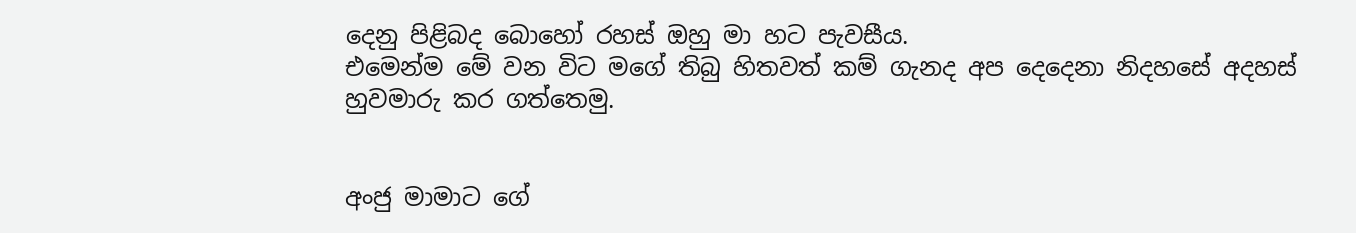දෙනු පිළිබද බොහෝ රහස් ඔහු මා හට පැවසීය.
එමෙන්ම මේ වන විට මගේ තිබු හිතවත් කම් ගැනද අප දෙදෙනා නිදහසේ අදහස් හුවමාරු කර ගත්තෙමු.


අංජු මාමාට ගේ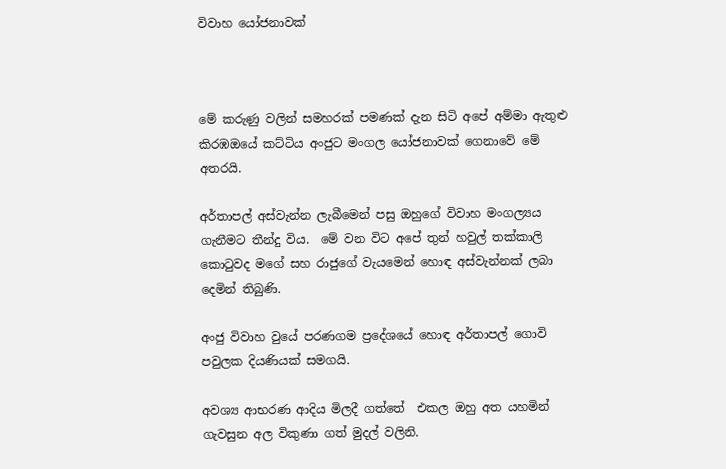විවාහ යෝජනාවක්



මේ කරුණු වලින් සමහරක් පමණක් දැන සිටි අපේ අම්මා ඇතුළු කිරඹඔයේ කට්ටිය අංජුට මංගල යෝජනාවක් ගෙනාවේ මේ අතරයි.

අර්තාපල් අස්වැන්න ලැබීමෙන් පසු ඔහුගේ විවාහ මංගල්‍යය ගැනීමට තීන්දු විය.  මේ වන විට අපේ තුන් හවුල් තක්කාලි කොටුවද මගේ සහ රාජුගේ වැයමෙන් හොඳ අස්වැන්නක් ලබා දෙමින් තිබුණි.

අංජු විවාහ වුයේ පරණගම ප්‍රදේශයේ හොඳ අර්තාපල් ගොවි පවුලක දියණියක් සමගයි.

අවශ්‍ය ආභරණ ආදිය මිලදී ගත්තේ  එකල ඔහු අත යහමින් ගැවසුන අල විකුණා ගත් මුදල් වලිනි.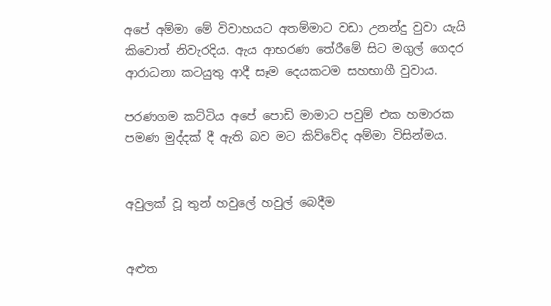අපේ අම්මා මේ විවාහයට අතම්මාට වඩා උනන්දු වුවා යැයි කිවොත් නිවැරදිය. ඇය ආභරණ තේරීමේ සිට මගුල් ගෙදර ආරාධනා කටයුතු ආදී සෑම දෙයකටම සහභාගී වුවාය.

පරණගම කට්ටිය අපේ පොඩි මාමාට පවුම් එක හමාරක පමණ මුද්දක් දී ඇති බව මට කිව්වේද අම්මා විසින්මය.


අවුලක් වූ තුන් හවුලේ හවුල් බෙදීම


අළුත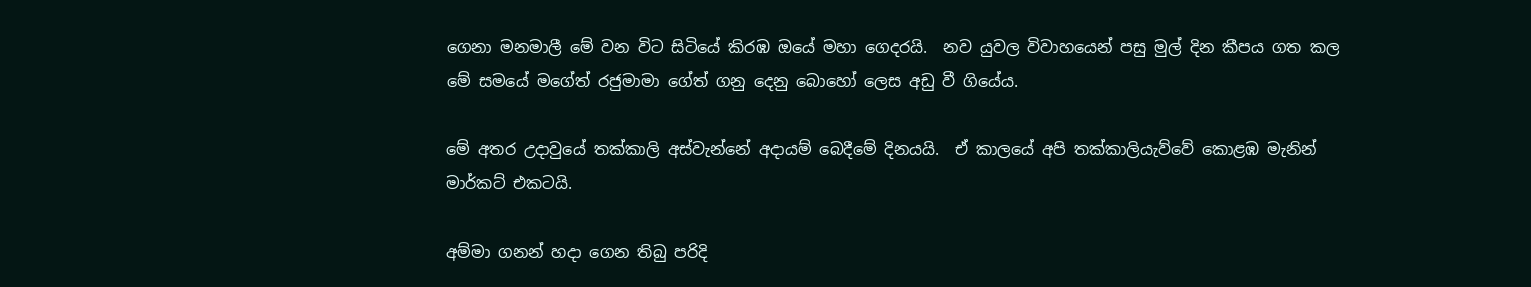ගෙනා මනමාලී මේ වන විට සිටියේ කිරඹ ඔයේ මහා ගෙදරයි.  නව යුවල විවාහයෙන් පසු මුල් දින කීපය ගත කල මේ සමයේ මගේත් රජුමාමා ගේත් ගනු දෙනු බොහෝ ලෙස අඩු වී ගියේය.

මේ අතර උදාවුයේ තක්කාලි අස්වැන්නේ අදායම් බෙදීමේ දිනයයි.  ඒ කාලයේ අපි තක්කාලියැව්වේ කොළඹ මැනින් මාර්කට් එකටයි.

අම්මා ගනන් හදා ගෙන තිබු පරිදි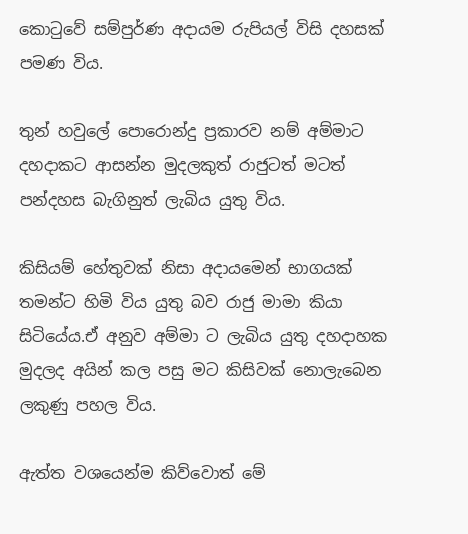කොටුවේ සම්පුර්ණ අදායම රුපියල් විසි දහසක් පමණ විය.

තුන් හවුලේ පොරොන්දු ප්‍රකාරව නම් අම්මාට දහදාකට ආසන්න මුදලකුත් රාජුටත් මටත් පන්දහස බැගිනුත් ලැබිය යුතු විය.

කිසියම් හේතුවක් නිසා අදායමෙන් භාගයක් තමන්ට හිමි විය යුතු බව රාජු මාමා කියා සිටියේය.ඒ අනුව අම්මා ට ලැබිය යුතු දහදාහක මුදලද අයින් කල පසු මට කිසිවක් නොලැබෙන ලකුණු පහල විය.

ඇත්ත වශයෙන්ම කිව්වොත් මේ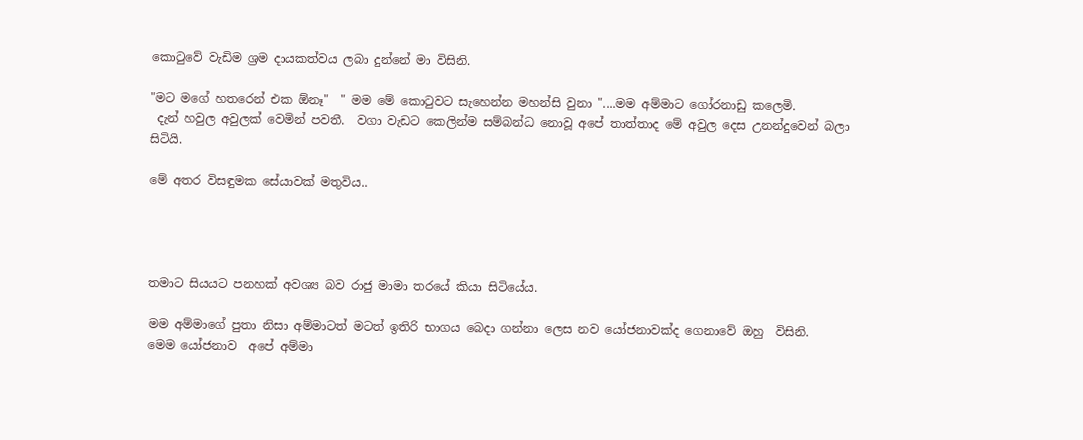කොටුවේ වැඩිම ශ්‍රම දායකත්වය ලබා දුන්නේ මා විසිනි.

"මට මගේ හතරෙන් එක ඕනෑ"  " මම මේ කොටුවට සැහෙන්න මහන්සි වුනා "....මම අම්මාට ගෝරනාඩු කලෙමි.
 දැන් හවුල අවුලක් වෙමින් පවතී.  වගා වැඩට කෙලින්ම සම්බන්ධ නොවූ අපේ තාත්තාද මේ අවුල දෙස උනන්දුවෙන් බලා සිටියි.

මේ අතර විසඳුමක සේයාවක් මතුවිය..




තමාට සියයට පනහක් අවශ්‍ය බව රාජු මාමා තරයේ කියා සිටියේය.

මම අම්මාගේ පුතා නිසා අම්මාටත් මටත් ඉතිරි භාගය බෙදා ගන්නා ලෙස නව යෝජනාවක්ද ගෙනාවේ ඔහු  විසිනි.
මෙම යෝජනාව  අපේ අම්මා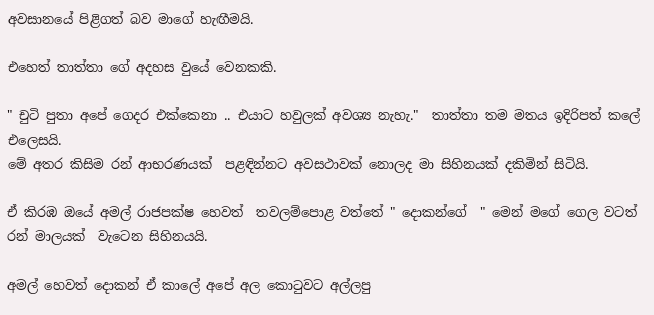අවසානයේ පිළිගත් බව මාගේ හැඟීමයි.

එහෙත් තාත්තා ගේ අදහස වුයේ වෙනකකි.

" චුටි පුතා අපේ ගෙදර එක්කෙනා .. එයාට හවුලක් අවශ්‍ය නැහැ."  තාත්තා තම මතය ඉදිරිපත් කලේ එලෙසයි.
මේ අතර කිසිම රන් ආභරණයක්  පළඳින්නට අවසථාවක් නොලද මා සිහිනයක් දකිමින් සිටියි.

ඒ කිරඹ ඔයේ අමල් රාජපක්ෂ හෙවත්  තවලම්පොළ වත්තේ " දොකන්ගේ  " මෙන් මගේ ගෙල වටත් රන් මාලයක්  වැටෙන සිහිනයයි.

අමල් හෙවත් දොකන් ඒ කාලේ අපේ අල කොටුවට අල්ලපු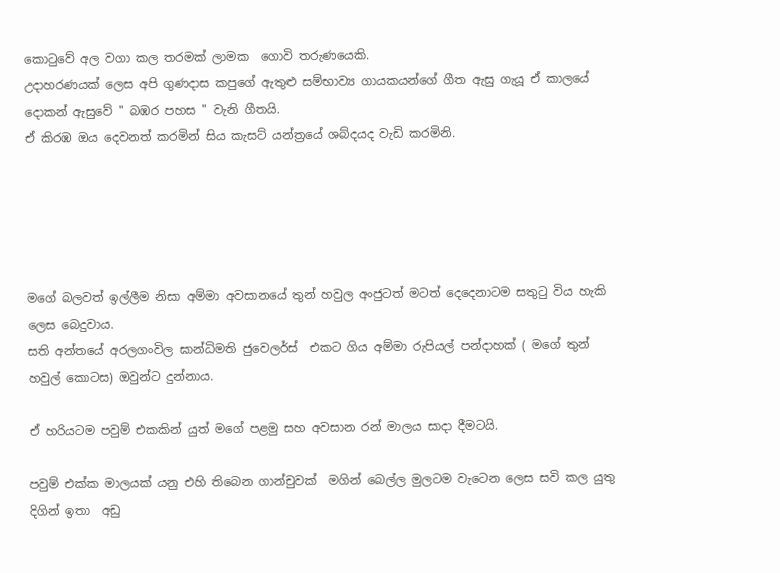කොටුවේ අල වගා කල තරමක් ලාමක  ගොවි තරුණයෙකි.
උදාහරණයක් ලෙස අපි ගුණදාස කපුගේ ඇතුළු සම්භාව්‍ය ගායකයන්ගේ ගීත ඇසු ගැයූ ඒ කාලයේ දොකන් ඇසුවේ " බඹර පහස " වැනි ගීතයි.
ඒ කිරඹ ඔය දෙවනත් කරමින් සිය කැසට් යන්ත්‍රයේ ශබ්දයද වැඩි කරමිනි.





මගේ බලවත් ඉල්ලීම නිසා අම්මා අවසානයේ තුන් හවුල අංජුටත් මටත් දෙදෙනාටම සතුටු විය හැකි ලෙස බෙදුවාය.
සති අන්තයේ අරලගංවිල ඝාන්ධිමති ජුවෙලර්ස්  එකට ගිය අම්මා රුපියල් පන්දාහක් ( මගේ තුන් හවුල් කොටස) ඔවුන්ට දුන්නාය.

ඒ හරියටම පවුම් එකකින් යුත් මගේ පළමු සහ අවසාන රන් මාලය සාදා දීමටයි.

පවුම් එක්ක මාලයක් යනු එහි තිබෙන ගාන්චුවක්  මගින් බෙල්ල මුලටම වැටෙන ලෙස සවි කල යුතු දිගින් ඉතා  අඩු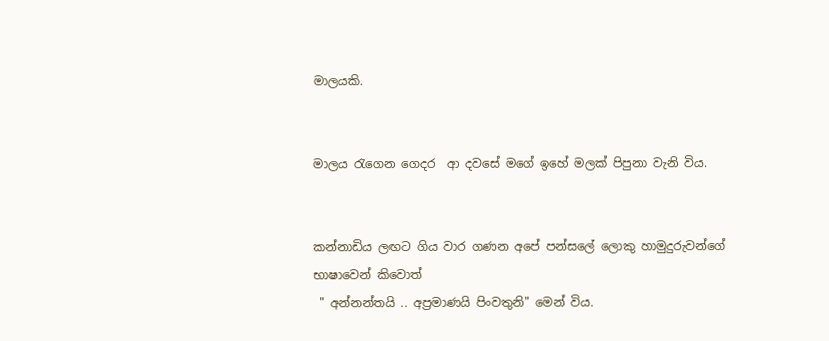මාලයකි.


මාලය රැගෙන ගෙදර  ආ දවසේ මගේ ඉහේ මලක් පිපුනා වැනි විය.


කන්නාඩිය ලඟට ගිය වාර ගණන අපේ පන්සලේ ලොකු හාමුදුරුවන්ගේ  භාෂාවෙන් කිවොත්
 " අන්නන්තයි .. අප්‍රමාණයි පිංවතුනි" මෙන් විය.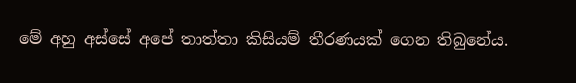මේ අහු අස්සේ අපේ තාත්තා කිසියම් තීරණයක් ගෙන තිබුනේය.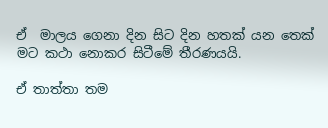ඒ  මාලය ගෙනා දින සිට දින හතක් යන තෙක් මට කථා නොකර සිටීමේ තීරණයයි.

ඒ තාත්තා තම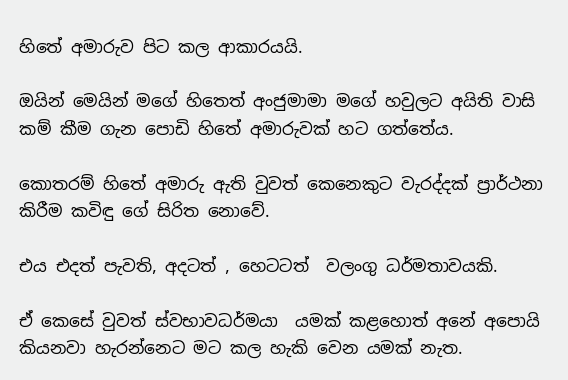හිතේ අමාරුව පිට කල ආකාරයයි.

ඔයින් මෙයින් මගේ හිතෙත් අංජුමාමා මගේ හවුලට අයිති වාසි කම් කීම ගැන පොඩි හිතේ අමාරුවක් හට ගත්තේය.

කොතරම් හිතේ අමාරු ඇති වුවත් කෙනෙකුට වැරද්දක් ප්‍රාර්ථනා කිරීම කවිඳු ගේ සිරිත නොවේ.

එය එදත් පැවති, අදටත් , හෙටටත්  වලංගු ධර්මතාවයකි.

ඒ කෙසේ වුවත් ස්වභාවධර්මයා  යමක් කළහොත් අනේ අපොයි කියනවා හැරන්නෙට මට කල හැකි වෙන යමක් නැත.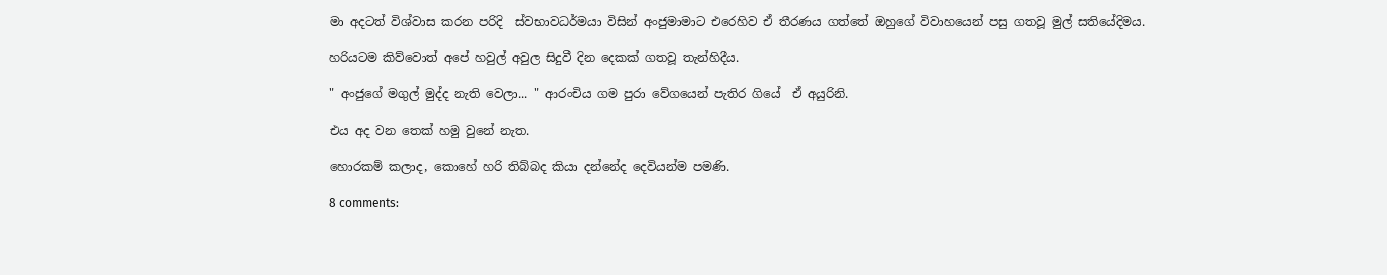මා අදටත් විශ්වාස කරන පරිදි  ස්වභාවධර්මයා විසින් අංජුමාමාට එරෙහිව ඒ තීරණය ගත්තේ ඔහුගේ විවාහයෙන් පසු ගතවූ මුල් සතියේදිමය.

හරියටම කිව්වොත් අපේ හවුල් අවුල සිදුවී දින දෙකක් ගතවූ තැන්හිදීය.

" අංජුගේ මගුල් මුද්ද නැති වෙලා... " ආරංචිය ගම පුරා වේගයෙන් පැතිර ගියේ  ඒ අයුරිනි.

එය අද වන තෙක් හමු වුනේ නැත.

හොරකම් කලාද, කොහේ හරි තිබ්බද කියා දන්නේද දෙවියන්ම පමණි.

8 comments: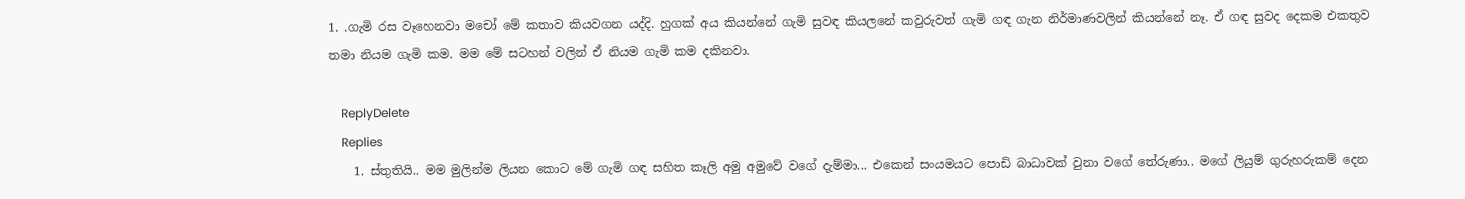1. .ගැමි රස වෑහෙනවා මචෝ මේ කතාව කියවගන යද්දි. හුගක් අය කියන්නේ ගැමි සුවඳ කියලනේ කවුරුවත් ගැමි ගඳ ගැන නිර්මාණවලින් කියන්නේ නෑ. ඒ ගඳ සුවද දෙකම එකතුව තමා නියම ගැමි කම. මම මේ සටහන් වලින් ඒ නියම ගැමි කම දකිනවා.

    ReplyDelete
    Replies
    1. ස්තුතියි.. මම මුලින්ම ලියන කොට මේ ගැමි ගඳ සහිත කෑලි අමු අමුවේ වගේ දැම්මා... එකෙන් සංයමයට පොඩි බාධාවක් වුනා වගේ තේරුණා.. මගේ ලියුම් ගුරුහරුකම් දෙන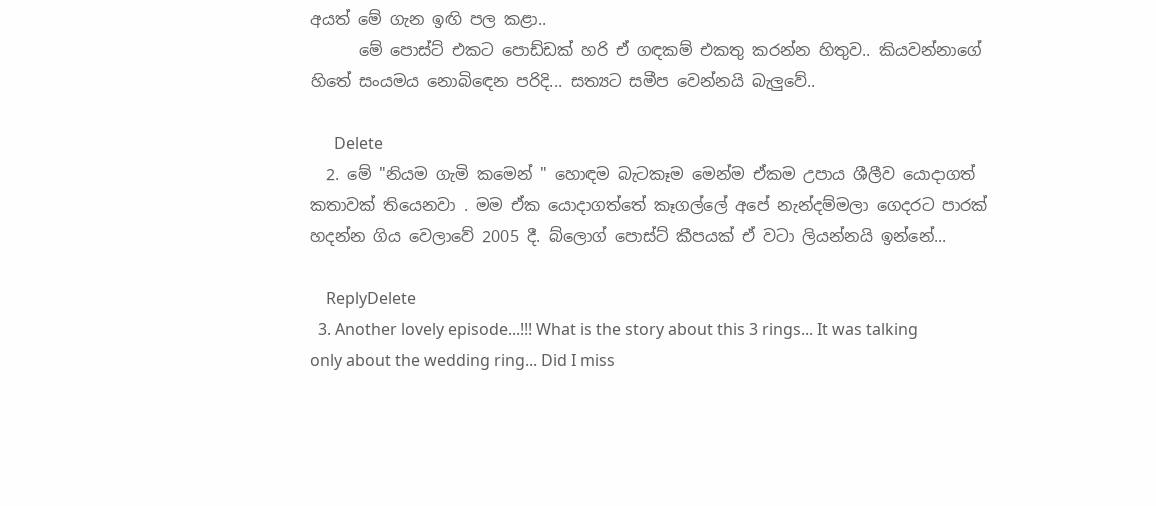අයත් මේ ගැන ඉඟි පල කළා..
      මේ පොස්ට් එකට පොඩ්ඩක් හරි ඒ ගඳකම් එකතු කරන්න හිතුව.. කියවන්නාගේ හිතේ සංයමය නොබිඳෙන පරිදි... සත්‍යට සමීප වෙන්නයි බැලුවේ..

      Delete
  2. මේ "නියම ගැමි කමෙන් " හොඳම බැටකෑම මෙන්ම ඒකම උපාය ශීලීව යොදාගත් කතාවක් තියෙනවා . මම ඒක යොදාගත්තේ කෑගල්ලේ අපේ නැන්දම්මලා ගෙදරට පාරක් හදන්න ගිය වෙලාවේ 2005 දී. බ්ලොග් පොස්ට් කීපයක් ඒ වටා ලියන්නයි ඉන්නේ...

    ReplyDelete
  3. Another lovely episode...!!! What is the story about this 3 rings... It was talking only about the wedding ring... Did I miss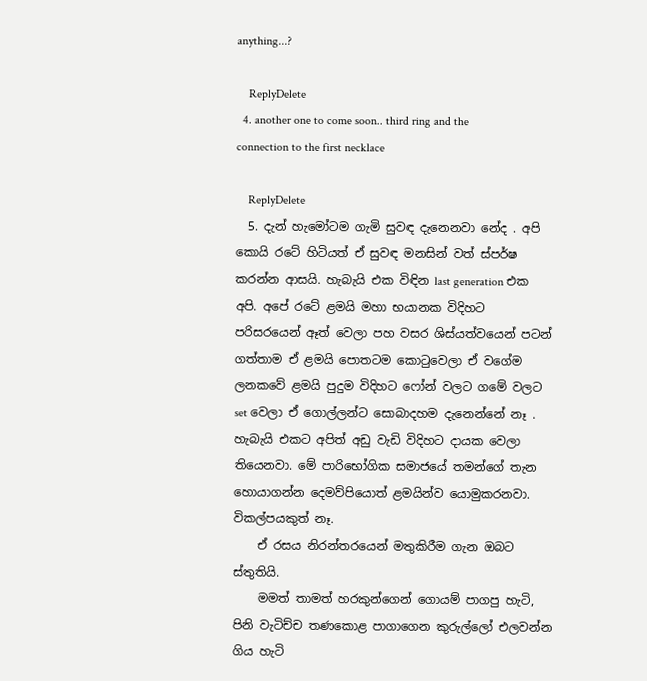anything...?

    ReplyDelete
  4. another one to come soon.. third ring and the connection to the first necklace

    ReplyDelete
  5. දැන් හැමෝටම ගැමි සුවඳ දැනෙනවා නේද . අපි කොයි රටේ හිටියත් ඒ සුවඳ මනසින් වත් ස්පර්ෂ කරන්න ආසයි. හැබැයි එක විඳින last generation එක අපි. අපේ රටේ ළමයි මහා භයානක විදිහට පරිසරයෙන් ඈත් වෙලා පහ වසර ශිස්යත්වයෙන් පටන් ගත්තාම ඒ ළමයි පොතටම කොටුවෙලා ඒ වගේම ලනකවේ ළමයි පුදුම විදිහට ෆෝන් වලට ගමේ වලට set වෙලා ඒ ගොල්ලන්ට සොබාදහම දැනෙන්නේ නෑ . හැබැයි එකට අපිත් අඩු වැඩි විදිහට දායක වෙලා තියෙනවා. මේ පාරිභෝගික සමාජයේ තමන්ගේ තැන හොයාගන්න දෙමව්පියොත් ළමයින්ව යොමුකරනවා. විකල්පයකුත් නෑ.
    ඒ රසය නිරන්තරයෙන් මතුකිරීම ගැන ඔබට ස්තුතියි.
    මමත් තාමත් හරකුන්ගෙන් ගොයම් පාගපු හැටි, පිනි වැටිච්ච තණකොළ පාගාගෙන කුරුල්ලෝ එලවන්න ගිය හැටි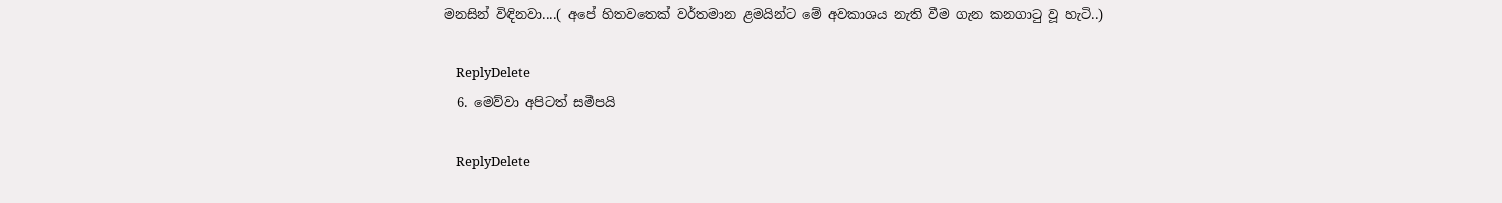මනසින් විඳිනවා....( අපේ හිතවතෙක් වර්තමාන ළමයින්ට මේ අවකාශය නැති වීම ගැන කනගාටු වූ හැටි..)

    ReplyDelete
  6. මෙව්වා අපිටත් සමීපයි

    ReplyDelete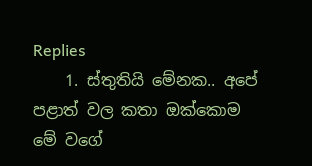Replies
    1. ස්තුතියි මේනක.. අපේ පළාත් වල කතා ඔක්කොම මේ වගේ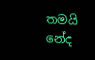තමයි නේද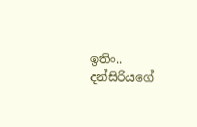ඉතිං.. දන්සිරියගේ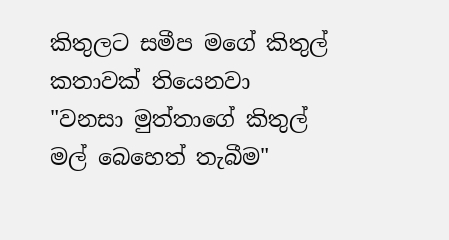කිතුලට සමීප මගේ කිතුල් කතාවක් තියෙනවා "වනසා මුත්තාගේ කිතුල් මල් බෙහෙත් තැබීම"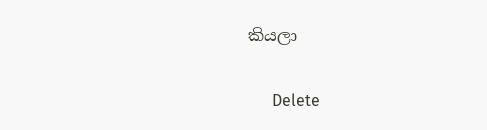කියලා

      Delete